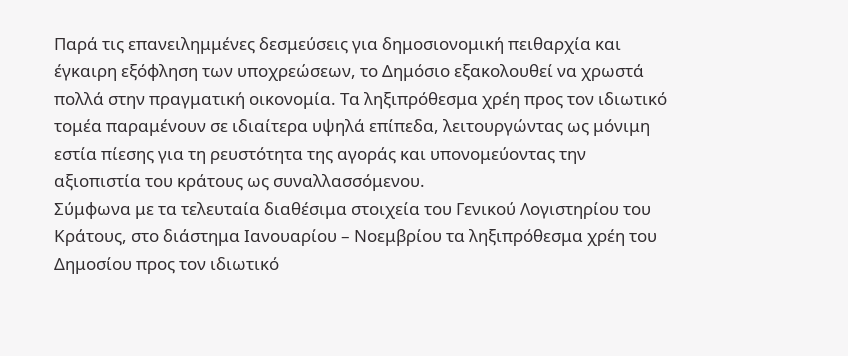Παρά τις επανειλημμένες δεσμεύσεις για δημοσιονομική πειθαρχία και έγκαιρη εξόφληση των υποχρεώσεων, το Δημόσιο εξακολουθεί να χρωστά πολλά στην πραγματική οικονομία. Τα ληξιπρόθεσμα χρέη προς τον ιδιωτικό τομέα παραμένουν σε ιδιαίτερα υψηλά επίπεδα, λειτουργώντας ως μόνιμη εστία πίεσης για τη ρευστότητα της αγοράς και υπονομεύοντας την αξιοπιστία του κράτους ως συναλλασσόμενου.
Σύμφωνα με τα τελευταία διαθέσιμα στοιχεία του Γενικού Λογιστηρίου του Κράτους, στο διάστημα Ιανουαρίου – Νοεμβρίου τα ληξιπρόθεσμα χρέη του Δημοσίου προς τον ιδιωτικό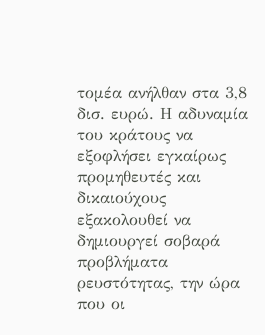τομέα ανήλθαν στα 3,8 δισ. ευρώ. Η αδυναμία του κράτους να εξοφλήσει εγκαίρως προμηθευτές και δικαιούχους εξακολουθεί να δημιουργεί σοβαρά προβλήματα ρευστότητας, την ώρα που οι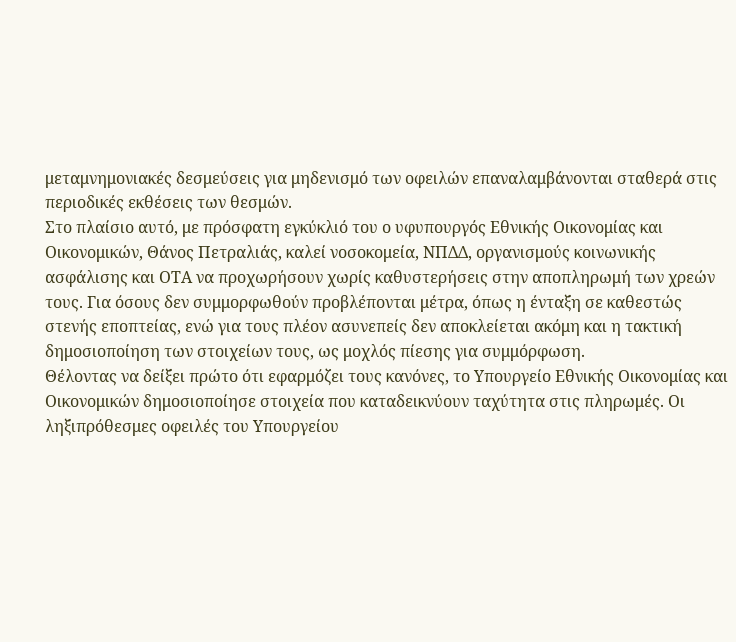μεταμνημονιακές δεσμεύσεις για μηδενισμό των οφειλών επαναλαμβάνονται σταθερά στις περιοδικές εκθέσεις των θεσμών.
Στο πλαίσιο αυτό, με πρόσφατη εγκύκλιό του ο υφυπουργός Εθνικής Οικονομίας και Οικονομικών, Θάνος Πετραλιάς, καλεί νοσοκομεία, ΝΠΔΔ, οργανισμούς κοινωνικής ασφάλισης και ΟΤΑ να προχωρήσουν χωρίς καθυστερήσεις στην αποπληρωμή των χρεών τους. Για όσους δεν συμμορφωθούν προβλέπονται μέτρα, όπως η ένταξη σε καθεστώς στενής εποπτείας, ενώ για τους πλέον ασυνεπείς δεν αποκλείεται ακόμη και η τακτική δημοσιοποίηση των στοιχείων τους, ως μοχλός πίεσης για συμμόρφωση.
Θέλοντας να δείξει πρώτο ότι εφαρμόζει τους κανόνες, το Υπουργείο Εθνικής Οικονομίας και Οικονομικών δημοσιοποίησε στοιχεία που καταδεικνύουν ταχύτητα στις πληρωμές. Οι ληξιπρόθεσμες οφειλές του Υπουργείου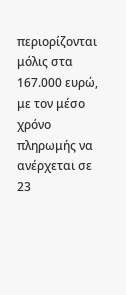περιορίζονται μόλις στα 167.000 ευρώ, με τον μέσο χρόνο πληρωμής να ανέρχεται σε 23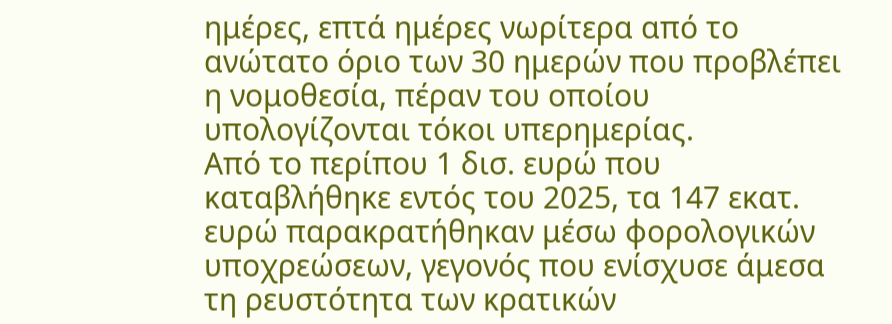ημέρες, επτά ημέρες νωρίτερα από το ανώτατο όριο των 30 ημερών που προβλέπει η νομοθεσία, πέραν του οποίου υπολογίζονται τόκοι υπερημερίας.
Από το περίπου 1 δισ. ευρώ που καταβλήθηκε εντός του 2025, τα 147 εκατ. ευρώ παρακρατήθηκαν μέσω φορολογικών υποχρεώσεων, γεγονός που ενίσχυσε άμεσα τη ρευστότητα των κρατικών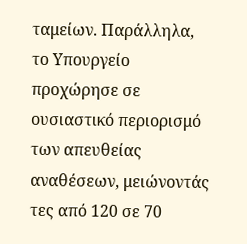ταμείων. Παράλληλα, το Υπουργείο προχώρησε σε ουσιαστικό περιορισμό των απευθείας αναθέσεων, μειώνοντάς τες από 120 σε 70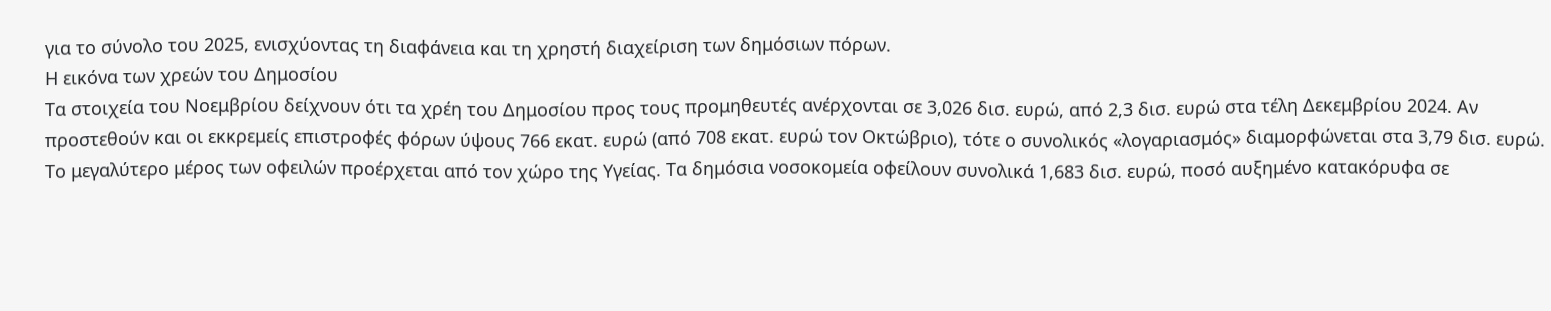για το σύνολο του 2025, ενισχύοντας τη διαφάνεια και τη χρηστή διαχείριση των δημόσιων πόρων.
Η εικόνα των χρεών του Δημοσίου
Τα στοιχεία του Νοεμβρίου δείχνουν ότι τα χρέη του Δημοσίου προς τους προμηθευτές ανέρχονται σε 3,026 δισ. ευρώ, από 2,3 δισ. ευρώ στα τέλη Δεκεμβρίου 2024. Αν προστεθούν και οι εκκρεμείς επιστροφές φόρων ύψους 766 εκατ. ευρώ (από 708 εκατ. ευρώ τον Οκτώβριο), τότε ο συνολικός «λογαριασμός» διαμορφώνεται στα 3,79 δισ. ευρώ.
Το μεγαλύτερο μέρος των οφειλών προέρχεται από τον χώρο της Υγείας. Τα δημόσια νοσοκομεία οφείλουν συνολικά 1,683 δισ. ευρώ, ποσό αυξημένο κατακόρυφα σε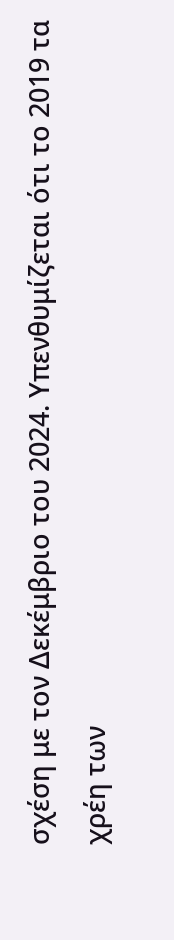σχέση με τον Δεκέμβριο του 2024. Υπενθυμίζεται ότι το 2019 τα χρέη των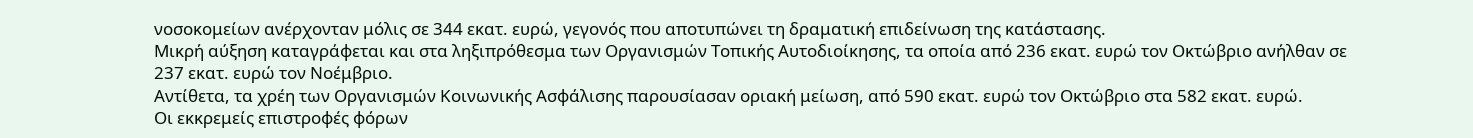νοσοκομείων ανέρχονταν μόλις σε 344 εκατ. ευρώ, γεγονός που αποτυπώνει τη δραματική επιδείνωση της κατάστασης.
Μικρή αύξηση καταγράφεται και στα ληξιπρόθεσμα των Οργανισμών Τοπικής Αυτοδιοίκησης, τα οποία από 236 εκατ. ευρώ τον Οκτώβριο ανήλθαν σε 237 εκατ. ευρώ τον Νοέμβριο.
Αντίθετα, τα χρέη των Οργανισμών Κοινωνικής Ασφάλισης παρουσίασαν οριακή μείωση, από 590 εκατ. ευρώ τον Οκτώβριο στα 582 εκατ. ευρώ.
Οι εκκρεμείς επιστροφές φόρων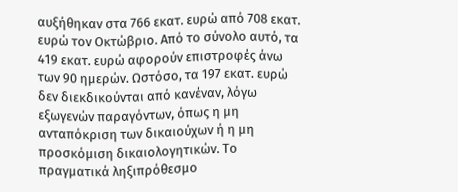αυξήθηκαν στα 766 εκατ. ευρώ από 708 εκατ. ευρώ τον Οκτώβριο. Από το σύνολο αυτό, τα 419 εκατ. ευρώ αφορούν επιστροφές άνω των 90 ημερών. Ωστόσο, τα 197 εκατ. ευρώ δεν διεκδικούνται από κανέναν, λόγω εξωγενών παραγόντων, όπως η μη ανταπόκριση των δικαιούχων ή η μη προσκόμιση δικαιολογητικών. Το πραγματικά ληξιπρόθεσμο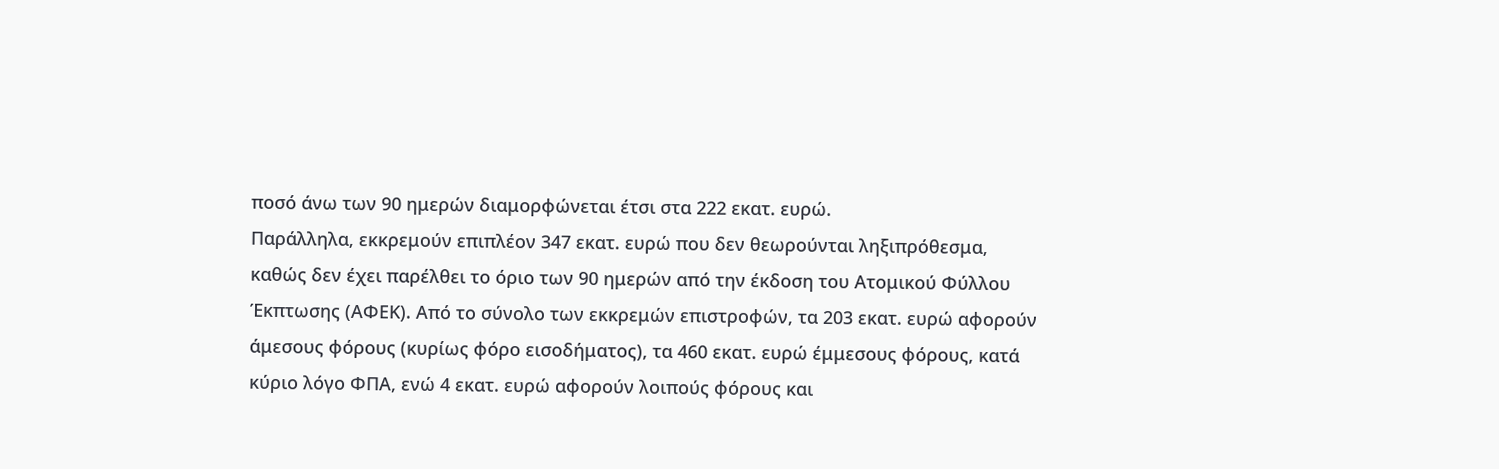ποσό άνω των 90 ημερών διαμορφώνεται έτσι στα 222 εκατ. ευρώ.
Παράλληλα, εκκρεμούν επιπλέον 347 εκατ. ευρώ που δεν θεωρούνται ληξιπρόθεσμα, καθώς δεν έχει παρέλθει το όριο των 90 ημερών από την έκδοση του Ατομικού Φύλλου Έκπτωσης (ΑΦΕΚ). Από το σύνολο των εκκρεμών επιστροφών, τα 203 εκατ. ευρώ αφορούν άμεσους φόρους (κυρίως φόρο εισοδήματος), τα 460 εκατ. ευρώ έμμεσους φόρους, κατά κύριο λόγο ΦΠΑ, ενώ 4 εκατ. ευρώ αφορούν λοιπούς φόρους και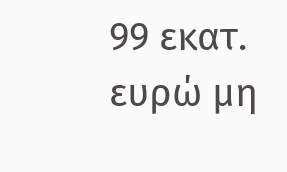99 εκατ. ευρώ μη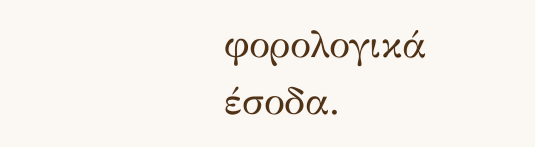φορολογικά έσοδα.